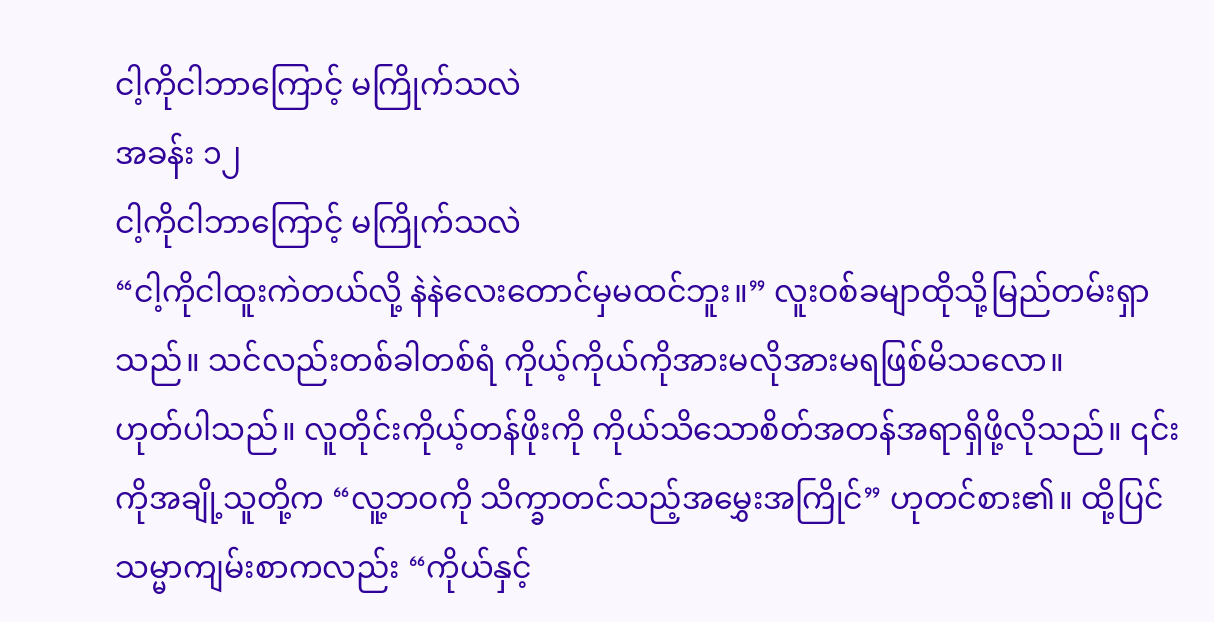ငါ့ကိုငါဘာကြောင့် မကြိုက်သလဲ
အခန်း ၁၂
ငါ့ကိုငါဘာကြောင့် မကြိုက်သလဲ
“ငါ့ကိုငါထူးကဲတယ်လို့ နဲနဲလေးတောင်မှမထင်ဘူး။” လူးဝစ်ခမျာထိုသို့မြည်တမ်းရှာသည်။ သင်လည်းတစ်ခါတစ်ရံ ကိုယ့်ကိုယ်ကိုအားမလိုအားမရဖြစ်မိသလော။
ဟုတ်ပါသည်။ လူတိုင်းကိုယ့်တန်ဖိုးကို ကိုယ်သိသောစိတ်အတန်အရာရှိဖို့လိုသည်။ ၎င်းကိုအချို့သူတို့က “လူ့ဘဝကို သိက္ခာတင်သည့်အမွှေးအကြိုင်” ဟုတင်စား၏။ ထို့ပြင်သမ္မာကျမ်းစာကလည်း “ကိုယ်နှင့်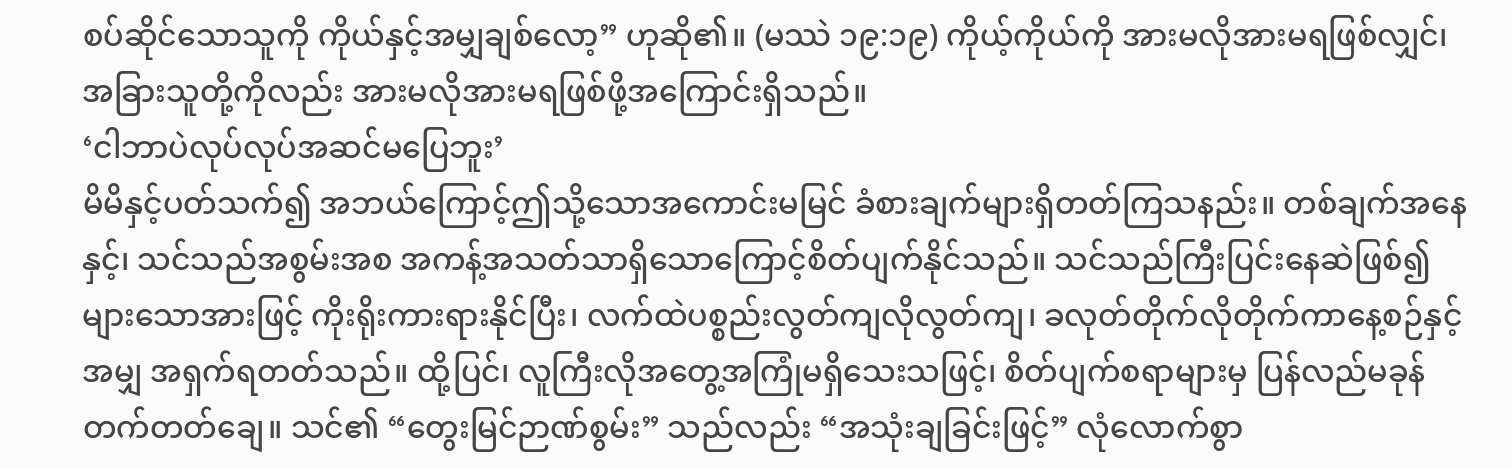စပ်ဆိုင်သောသူကို ကိုယ်နှင့်အမျှချစ်လော့” ဟုဆို၏။ (မဿဲ ၁၉:၁၉) ကိုယ့်ကိုယ်ကို အားမလိုအားမရဖြစ်လျှင်၊ အခြားသူတို့ကိုလည်း အားမလိုအားမရဖြစ်ဖို့အကြောင်းရှိသည်။
‘ငါဘာပဲလုပ်လုပ်အဆင်မပြေဘူး’
မိမိနှင့်ပတ်သက်၍ အဘယ်ကြောင့်ဤသို့သောအကောင်းမမြင် ခံစားချက်များရှိတတ်ကြသနည်း။ တစ်ချက်အနေနှင့်၊ သင်သည်အစွမ်းအစ အကန့်အသတ်သာရှိသောကြောင့်စိတ်ပျက်နိုင်သည်။ သင်သည်ကြီးပြင်းနေဆဲဖြစ်၍ များသောအားဖြင့် ကိုးရိုးကားရားနိုင်ပြီး၊ လက်ထဲပစ္စည်းလွတ်ကျလိုလွတ်ကျ၊ ခလုတ်တိုက်လိုတိုက်ကာနေ့စဉ်နှင့်အမျှ အရှက်ရတတ်သည်။ ထို့ပြင်၊ လူကြီးလိုအတွေ့အကြုံမရှိသေးသဖြင့်၊ စိတ်ပျက်စရာများမှ ပြန်လည်မခုန်တက်တတ်ချေ။ သင်၏ “တွေးမြင်ဉာဏ်စွမ်း” သည်လည်း “အသုံးချခြင်းဖြင့်” လုံလောက်စွာ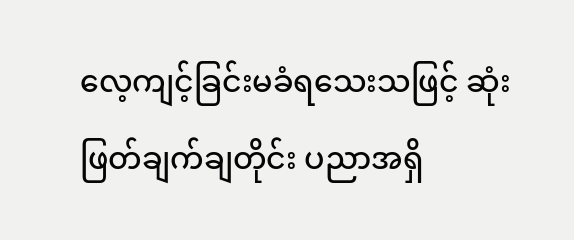လေ့ကျင့်ခြင်းမခံရသေးသဖြင့် ဆုံးဖြတ်ချက်ချတိုင်း ပညာအရှိ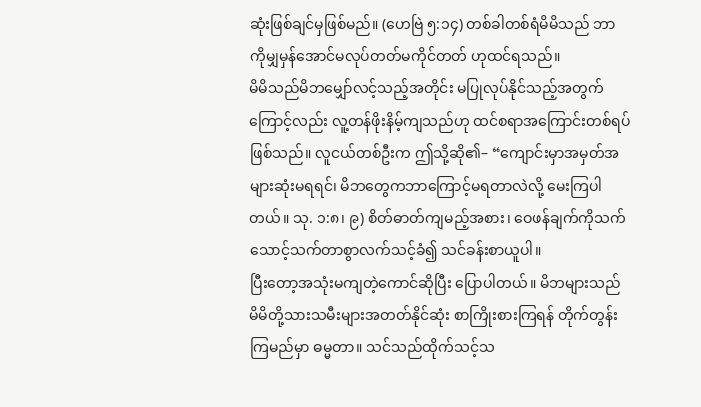ဆုံးဖြစ်ချင်မှဖြစ်မည်။ (ဟေဗြဲ ၅:၁၄) တစ်ခါတစ်ရံမိမိသည် ဘာကိုမျှမှန်အောင်မလုပ်တတ်မကိုင်တတ် ဟုထင်ရသည်။
မိမိသည်မိဘမျှော်လင့်သည့်အတိုင်း မပြုလုပ်နိုင်သည့်အတွက်ကြောင့်လည်း လူ့တန်ဖိုးနိမ့်ကျသည်ဟု ထင်စရာအကြောင်းတစ်ရပ်ဖြစ်သည်။ လူငယ်တစ်ဦးက ဤသို့ဆို၏– “ကျောင်းမှာအမှတ်အများဆုံးမရရင်၊ မိဘတွေကဘာကြောင့်မရတာလဲလို့ မေးကြပါတယ်။ သု. ၁:၈၊ ၉) စိတ်ဓာတ်ကျမည့်အစား၊ ဝေဖန်ချက်ကိုသက်သောင့်သက်တာစွာလက်သင့်ခံ၍ သင်ခန်းစာယူပါ။
ပြီးတော့အသုံးမကျတဲ့ကောင်ဆိုပြီး ပြောပါတယ်။ မိဘများသည် မိမိတို့သားသမီးများအတတ်နိုင်ဆုံး စာကြိုးစားကြရန် တိုက်တွန်းကြမည်မှာ ဓမ္မတာ။ သင်သည်ထိုက်သင့်သ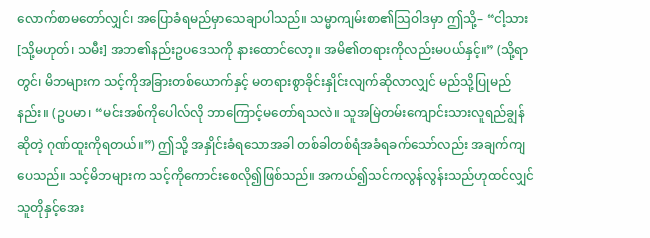လောက်စာမတော်လျှင်၊ အပြောခံရမည်မှာသေချာပါသည်။ သမ္မာကျမ်းစာ၏သြဝါဒမှာ ဤသို့– “ငါ့သား [သို့မဟုတ်၊ သမီး] အဘ၏နည်းဥပဒေသကို နားထောင်လော့။ အမိ၏တရားကိုလည်းမပယ်နှင့်။” (သို့ရာတွင်၊ မိဘများက သင့်ကိုအခြားတစ်ယောက်နှင့် မတရားစွာခိုင်းနှိုင်းလျက်ဆိုလာလျှင် မည်သို့ပြုမည်နည်း။ (ဥပမာ၊ “မင်းအစ်ကိုပေါလ်လို ဘာကြောင့်မတော်ရသလဲ။ သူအမြဲတမ်းကျောင်းသားလူရည်ချွန်ဆိုတဲ့ ဂုဏ်ထူးကိုရတယ်။”) ဤသို့ အနှိုင်းခံရသောအခါ တစ်ခါတစ်ရံအခံရခက်သော်လည်း အချက်ကျပေသည်။ သင့်မိဘများက သင့်ကိုကောင်းစေလို၍ဖြစ်သည်။ အကယ်၍သင်ကလွန်လွန်းသည်ဟုထင်လျှင် သူတိုနှင့်အေး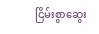ငြိမ်းစွာဆွေး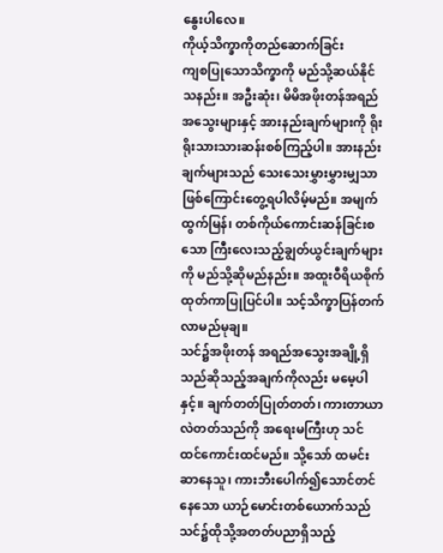နွေးပါလေ။
ကိုယ့်သိက္ခာကိုတည်ဆောက်ခြင်း
ကျစပြုသောသိက္ခာကို မည်သို့ဆယ်နိုင်သနည်း။ အဦးဆုံး၊ မိမိအဖိုးတန်အရည်အသွေးများနှင့် အားနည်းချက်များကို ရိုးရိုးသားသားဆန်းစစ်ကြည့်ပါ။ အားနည်းချက်များသည် သေးသေးမွှားမွှားမျှသာဖြစ်ကြောင်းတွေ့ရပါလိမ့်မည်။ အမျက်ထွက်မြန်၊ တစ်ကိုယ်ကောင်းဆန်ခြင်းစသော ကြီးလေးသည့်ချွတ်ယွင်းချက်များကို မည်သို့ဆိုမည်နည်း။ အထူးဝီရိယစိုက်ထုတ်ကာပြုပြင်ပါ။ သင့်သိက္ခာပြန်တက်လာမည်မုချ။
သင်၌အဖိုးတန် အရည်အသွေးအချို့ရှိသည်ဆိုသည့်အချက်ကိုလည်း မမေ့ပါနှင့်။ ချက်တတ်ပြုတ်တတ်၊ ကားတာယာလဲတတ်သည်ကို အရေးမကြီးဟု သင်ထင်ကောင်းထင်မည်။ သို့သော် ထမင်းဆာနေသူ၊ ကားဘီးပေါက်၍သောင်တင်နေသော ယာဉ်မောင်းတစ်ယောက်သည် သင်၌ထိုသို့အတတ်ပညာရှိသည့်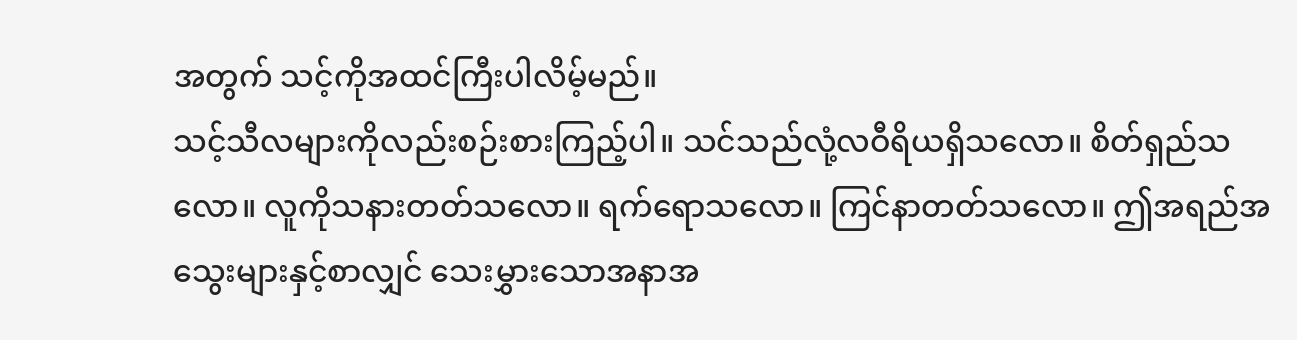အတွက် သင့်ကိုအထင်ကြီးပါလိမ့်မည်။
သင့်သီလများကိုလည်းစဉ်းစားကြည့်ပါ။ သင်သည်လုံ့လဝီရိယရှိသလော။ စိတ်ရှည်သလော။ လူကိုသနားတတ်သလော။ ရက်ရောသလော။ ကြင်နာတတ်သလော။ ဤအရည်အသွေးများနှင့်စာလျှင် သေးမွှားသောအနာအ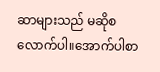ဆာများသည် မဆိုစလောက်ပါ။အောက်ပါစာ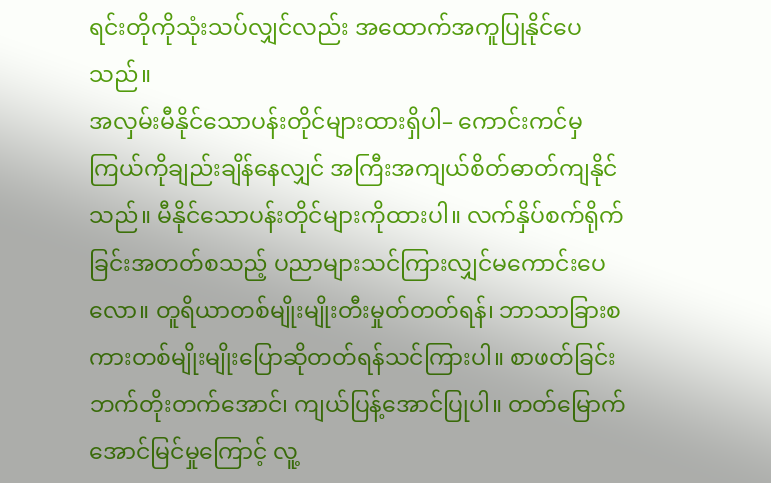ရင်းတိုကိုသုံးသပ်လျှင်လည်း အထောက်အကူပြုနိုင်ပေသည်။
အလှမ်းမီနိုင်သောပန်းတိုင်များထားရှိပါ– ကောင်းကင်မှကြယ်ကိုချည်းချိန်နေလျှင် အကြီးအကျယ်စိတ်ဓာတ်ကျနိုင်သည်။ မီနိုင်သောပန်းတိုင်များကိုထားပါ။ လက်နှိပ်စက်ရိုက်ခြင်းအတတ်စသည့် ပညာများသင်ကြားလျှင်မကောင်းပေလော။ တူရိယာတစ်မျိုးမျိုးတီးမှုတ်တတ်ရန်၊ ဘာသာခြားစကားတစ်မျိုးမျိုးပြောဆိုတတ်ရန်သင်ကြားပါ။ စာဖတ်ခြင်းဘက်တိုးတက်အောင်၊ ကျယ်ပြန့်အောင်ပြုပါ။ တတ်မြောက်အောင်မြင်မှုကြောင့် လူ့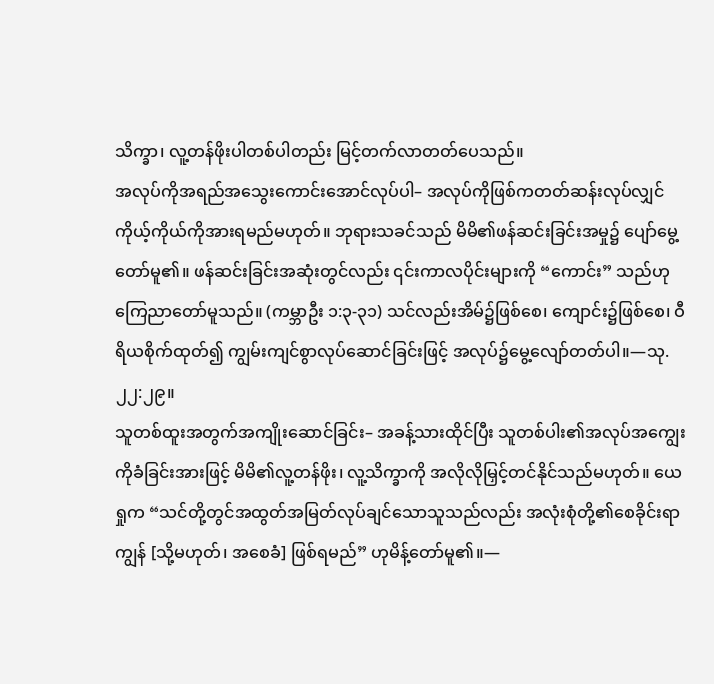သိက္ခာ၊ လူ့တန်ဖိုးပါတစ်ပါတည်း မြင့်တက်လာတတ်ပေသည်။
အလုပ်ကိုအရည်အသွေးကောင်းအောင်လုပ်ပါ– အလုပ်ကိုဖြစ်ကတတ်ဆန်းလုပ်လျှင် ကိုယ့်ကိုယ်ကိုအားရမည်မဟုတ်။ ဘုရားသခင်သည် မိမိ၏ဖန်ဆင်းခြင်းအမှု၌ ပျော်မွေ့တော်မူ၏။ ဖန်ဆင်းခြင်းအဆုံးတွင်လည်း ၎င်းကာလပိုင်းများကို “ကောင်း” သည်ဟုကြေညာတော်မူသည်။ (ကမ္ဘာဦး ၁:၃-၃၁) သင်လည်းအိမ်၌ဖြစ်စေ၊ ကျောင်း၌ဖြစ်စေ၊ ဝီရိယစိုက်ထုတ်၍ ကျွမ်းကျင်စွာလုပ်ဆောင်ခြင်းဖြင့် အလုပ်၌မွေ့လျော်တတ်ပါ။—သု. ၂၂:၂၉။
သူတစ်ထူးအတွက်အကျိုးဆောင်ခြင်း– အခန့်သားထိုင်ပြီး သူတစ်ပါး၏အလုပ်အကျွေးကိုခံခြင်းအားဖြင့် မိမိ၏လူ့တန်ဖိုး၊ လူ့သိက္ခာကို အလိုလိုမြှင့်တင်နိုင်သည်မဟုတ်။ ယေရှုက “သင်တို့တွင်အထွတ်အမြတ်လုပ်ချင်သောသူသည်လည်း အလုံးစုံတို့၏စေခိုင်းရာကျွန် [သို့မဟုတ်၊ အစေခံ] ဖြစ်ရမည်” ဟုမိန့်တော်မူ၏။—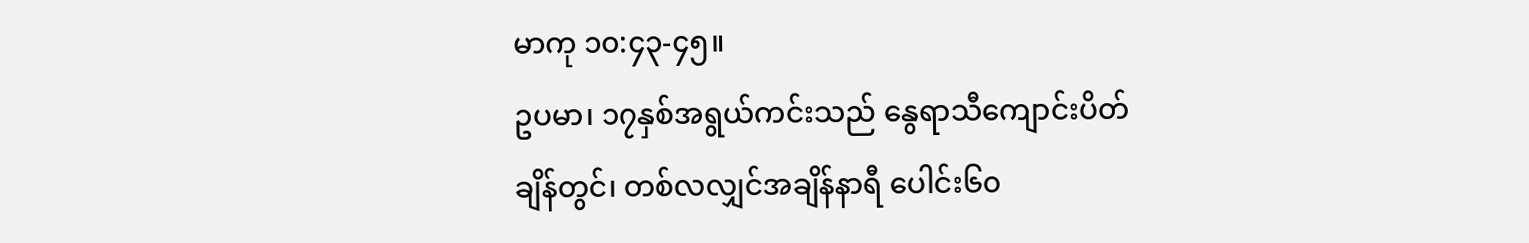မာကု ၁၀:၄၃-၄၅။
ဥပမာ၊ ၁၇နှစ်အရွယ်ကင်းသည် နွေရာသီကျောင်းပိတ်ချိန်တွင်၊ တစ်လလျှင်အချိန်နာရီ ပေါင်း၆၀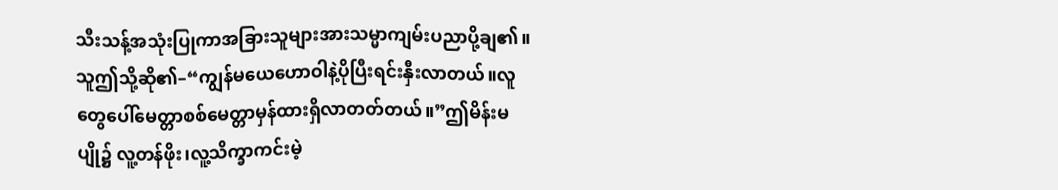သီးသန့်အသုံးပြုကာအခြားသူများအားသမ္မာကျမ်းပညာပို့ချ၏။သူဤသို့ဆို၏–“ကျွန်မယေဟောဝါနဲ့ပိုပြီးရင်းနှီးလာတယ်။လူတွေပေါ်မေတ္တာစစ်မေတ္တာမှန်ထားရှိလာတတ်တယ်။”ဤမိန်းမပျို၌ လူ့တန်ဖိုး၊လူ့သိက္ခာကင်းမဲ့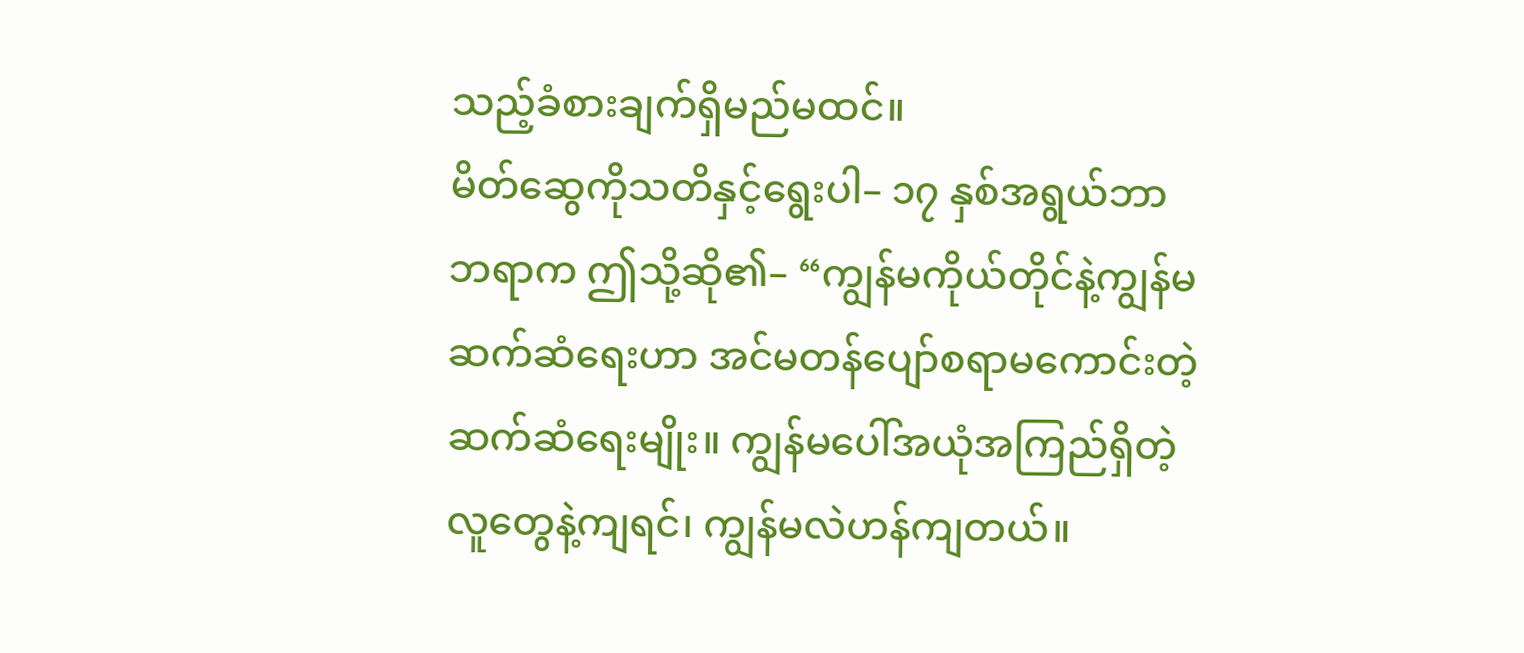သည့်ခံစားချက်ရှိမည်မထင်။
မိတ်ဆွေကိုသတိနှင့်ရွေးပါ– ၁၇ နှစ်အရွယ်ဘာဘရာက ဤသို့ဆို၏– “ကျွန်မကိုယ်တိုင်နဲ့ကျွန်မဆက်ဆံရေးဟာ အင်မတန်ပျော်စရာမကောင်းတဲ့ဆက်ဆံရေးမျိုး။ ကျွန်မပေါ်အယုံအကြည်ရှိတဲ့ လူတွေနဲ့ကျရင်၊ ကျွန်မလဲဟန်ကျတယ်။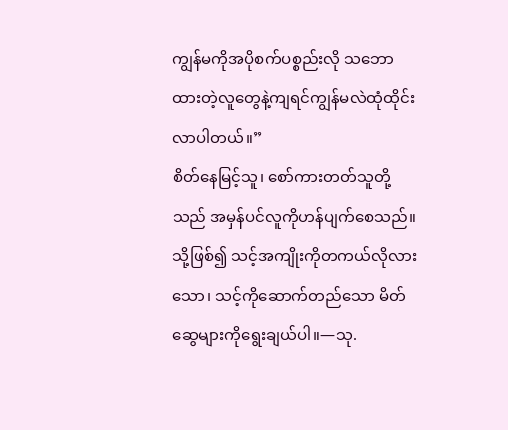ကျွန်မကိုအပိုစက်ပစ္စည်းလို သဘောထားတဲ့လူတွေနဲ့ကျရင်ကျွန်မလဲထုံထိုင်းလာပါတယ်။”
စိတ်နေမြင့်သူ၊ စော်ကားတတ်သူတို့သည် အမှန်ပင်လူကိုဟန်ပျက်စေသည်။ သို့ဖြစ်၍ သင့်အကျိုးကိုတကယ်လိုလားသော၊ သင့်ကိုဆောက်တည်သော မိတ်ဆွေများကိုရွေးချယ်ပါ။—သု.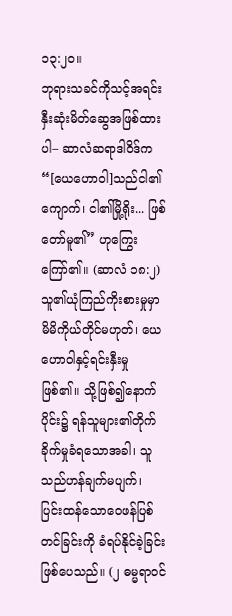၁၃:၂၀။
ဘုရားသခင်ကိုသင့်အရင်းနှီးဆုံးမိတ်ဆွေအဖြစ်ထားပါ– ဆာလံဆရာဒါဝိဒ်က “[ယေဟောဝါ]သည်ငါ၏ကျောက်၊ ငါ၏မြို့ရိုး... ဖြစ်တော်မူ၏” ဟုကြွေးကြော်၏။ (ဆာလံ ၁၈:၂) သူ၏ယုံကြည်ကိုးစားမှုမှာ မိမိကိုယ်တိုင်မဟုတ်၊ ယေဟောဝါနှင့်ရင်းနှီးမှုဖြစ်၏။ သို့ဖြစ်၍နောက်ပိုင်း၌ ရန်သူများ၏တိုက်ခိုက်မှုခံရသောအခါ၊ သူသည်ဟန်ချက်မပျက်၊ ပြင်းထန်သောဝေဖန်ပြစ်တင်ခြင်းကို ခံရပ်နိုင်ခဲ့ခြင်းဖြစ်ပေသည်။ (၂ ဓမ္မရာဝင်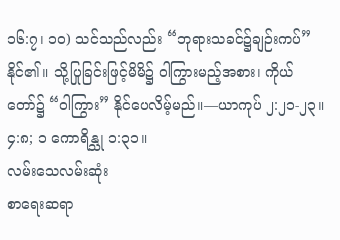၁၆:၇၊ ၁၀) သင်သည်လည်း “ဘုရားသခင်၌ချဉ်းကပ်” နိုင်၏။ သို့ပြုခြင်းဖြင့်မိမိ၌ ဝါကြွားမည့်အစား၊ ကိုယ်တော်၌ “ဝါကြွား” နိုင်ပေလိမ့်မည်။—ယာကုပ် ၂:၂၁-၂၃။ ၄:၈; ၁ ကောရိန္သု ၁:၃၁။
လမ်းသေလမ်းဆုံး
စာရေးဆရာ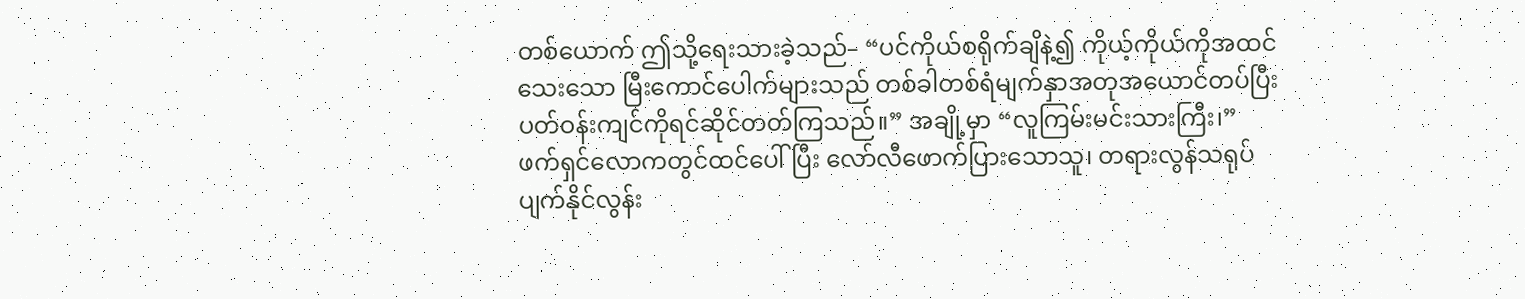တစ်ယောက် ဤသို့ရေးသားခဲ့သည်– “ပင်ကိုယ်စရိုက်ချိနဲ့၍ ကိုယ့်ကိုယ်ကိုအထင်သေးသော မြီးကောင်ပေါက်များသည် တစ်ခါတစ်ရံမျက်နှာအတုအယောင်တပ်ပြီး ပတ်ဝန်းကျင်ကိုရင်ဆိုင်တတ်ကြသည်။” အချို့မှာ “လူကြမ်းမင်းသားကြီး၊” ဖက်ရှင်လောကတွင်ထင်ပေါ်ပြီး လော်လီဖောက်ပြားသောသူ၊ တရားလွန်သရုပ်ပျက်နိုင်လွန်း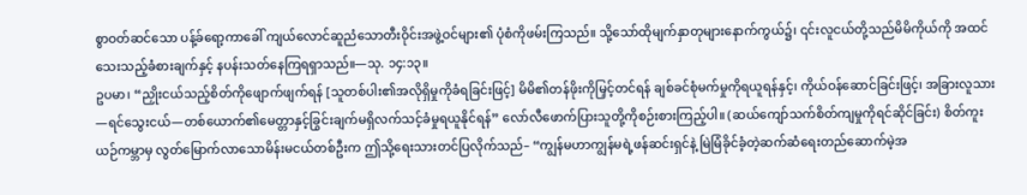စွာဝတ်ဆင်သော ပန့်ခ်ရော့ကာခေါ် ကျယ်လောင်ဆူညံသောတီးဝိုင်းအဖွဲ့ဝင်များ၏ ပုံစံကိုဖမ်းကြသည်။ သို့သော်ထိုမျက်နှာတုများနောက်ကွယ်၌၊ ၎င်းလူငယ်တို့သည်မိမိကိုယ်ကို အထင်သေးသည့်ခံစားချက်နှင့် နပန်းသတ်နေကြရရှာသည်။—သု. ၁၄:၁၃။
ဥပမာ၊ “ညှိုးငယ်သည့်စိတ်ကိုဖျောက်ဖျက်ရန် [သူတစ်ပါး၏အလိုရှိမှုကိုခံရခြင်းဖြင့်] မိမိ၏တန်ဖိုးကိုမြှင့်တင်ရန် ချစ်ခင်စုံမက်မှုကိုရယူရန်နှင့်၊ ကိုယ်ဝန်ဆောင်ခြင်းဖြင့်၊ အခြားလူသား—ရင်သွေးငယ်—တစ်ယောက်၏မေတ္တာနှင့်ခြွင်းချက်မရှိလက်သင့်ခံမှုရယူနိုင်ရန်” လော်လီဖောက်ပြားသူတို့ကိုစဉ်းစားကြည့်ပါ။ (ဆယ်ကျော်သက်စိတ်ကျမှုကိုရင်ဆိုင်ခြင်း) စိတ်ကူးယဉ်ကမ္ဘာမှ လွတ်မြောက်လာသောမိန်းမငယ်တစ်ဦးက ဤသို့ရေးသားတင်ပြလိုက်သည်– “ကျွန်မဟာကျွန်မရဲ့ဖန်ဆင်းရှင်နဲ့ မြဲမြံခိုင်ခံ့တဲ့ဆက်ဆံရေးတည်ဆောက်မဲ့အ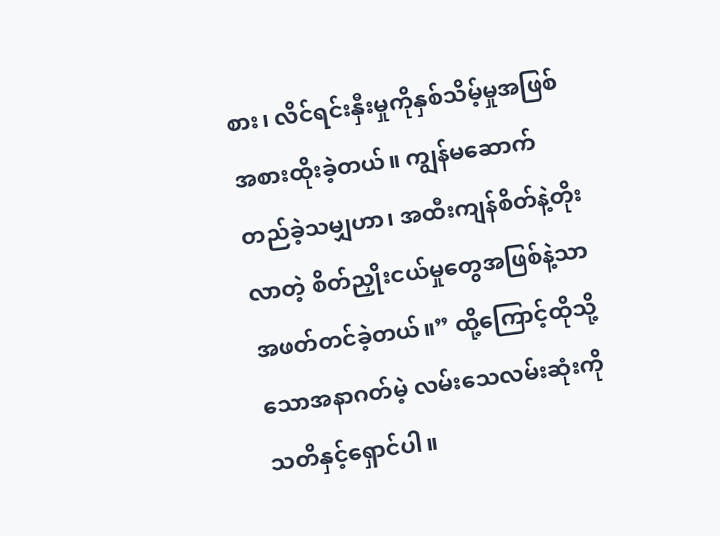စား၊ လိင်ရင်းနှီးမှုကိုနှစ်သိမ့်မှုအဖြစ် အစားထိုးခဲ့တယ်။ ကျွန်မဆောက်တည်ခဲ့သမျှဟာ၊ အထီးကျန်စိတ်နဲ့တိုးလာတဲ့ စိတ်ညှိုးငယ်မှုတွေအဖြစ်နဲ့သာ အဖတ်တင်ခဲ့တယ်။” ထို့ကြောင့်ထိုသို့သောအနာဂတ်မဲ့ လမ်းသေလမ်းဆုံးကိုသတိနှင့်ရှောင်ပါ။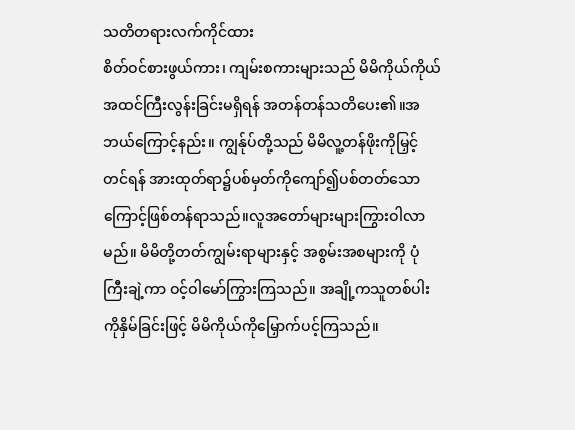သတိတရားလက်ကိုင်ထား
စိတ်ဝင်စားဖွယ်ကား၊ ကျမ်းစကားများသည် မိမိကိုယ်ကိုယ်အထင်ကြီးလွန်းခြင်းမရှိရန် အတန်တန်သတိပေး၏။အဘယ်ကြောင့်နည်း။ ကျွန်ုပ်တို့သည် မိမိလူ့တန်ဖိုးကိုမြှင့်တင်ရန် အားထုတ်ရာ၌ပစ်မှတ်ကိုကျော်၍ပစ်တတ်သောကြောင့်ဖြစ်တန်ရာသည်။လူအတော်များများကြွားဝါလာမည်။ မိမိတို့တတ်ကျွမ်းရာများနှင့် အစွမ်းအစများကို ပုံကြီးချဲ့ကာ ဝင့်ဝါမော်ကြွားကြသည်။ အချို့ကသူတစ်ပါးကိုနှိမ်ခြင်းဖြင့် မိမိကိုယ်ကိုမြှောက်ပင့်ကြသည်။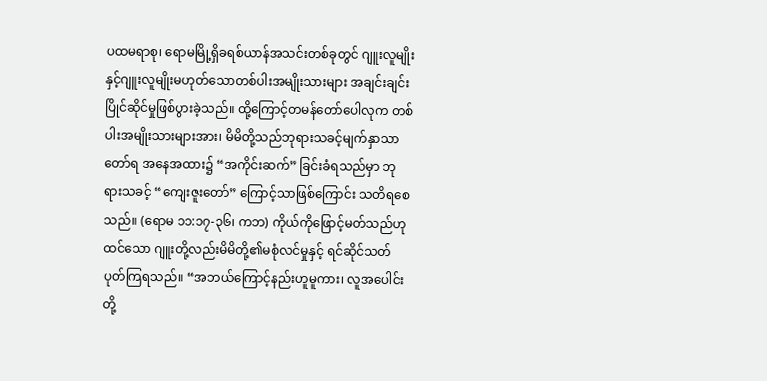ပထမရာစု၊ ရောမမြို့ရှိခရစ်ယာန်အသင်းတစ်ခုတွင် ဂျူးလူမျိုးနှင့်ဂျူးလူမျိုးမဟုတ်သောတစ်ပါးအမျိုးသားများ အချင်းချင်းပြိုင်ဆိုင်မှုဖြစ်ပွားခဲ့သည်။ ထို့ကြောင့်တမန်တော်ပေါလုက တစ်ပါးအမျိုးသားများအား၊ မိမိတို့သည်ဘုရားသခင့်မျက်နှာသာတော်ရ အနေအထား၌ “အကိုင်းဆက်” ခြင်းခံရသည်မှာ ဘုရားသခင့် “ကျေးဇူးတော်” ကြောင့်သာဖြစ်ကြောင်း သတိရစေသည်။ (ရောမ ၁၁:၁၇-၃၆၊ ကဘ) ကိုယ်ကိုဖြောင့်မတ်သည်ဟုထင်သော ဂျူးတို့လည်းမိမိတို့၏မစုံလင်မှုနှင့် ရင်ဆိုင်သတ်ပုတ်ကြရသည်။ “အဘယ်ကြောင့်နည်းဟူမူကား၊ လူအပေါင်းတို့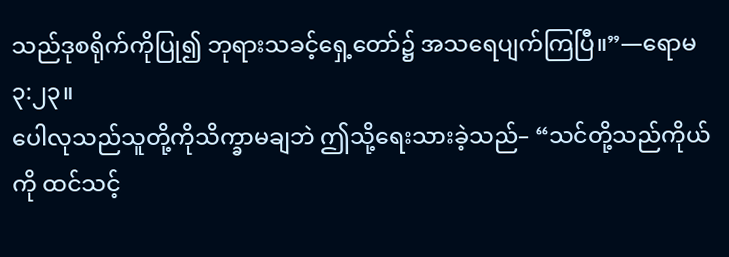သည်ဒုစရိုက်ကိုပြု၍ ဘုရားသခင့်ရှေ့တော်၌ အသရေပျက်ကြပြီ။”—ရောမ ၃:၂၃။
ပေါလုသည်သူတို့ကိုသိက္ခာမချဘဲ ဤသို့ရေးသားခဲ့သည်– “သင်တို့သည်ကိုယ်ကို ထင်သင့်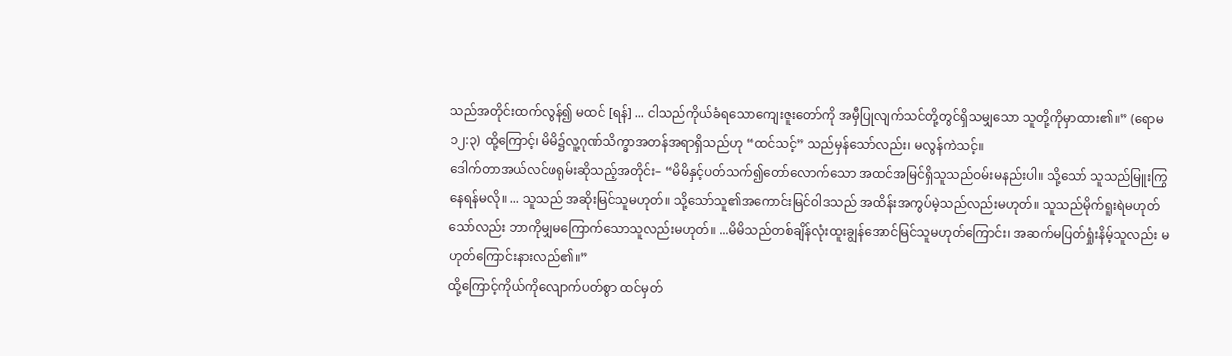သည်အတိုင်းထက်လွန်၍ မထင် [ရန်] ... ငါသည်ကိုယ်ခံရသောကျေးဇူးတော်ကို အမှီပြုလျက်သင်တို့တွင်ရှိသမျှသော သူတို့ကိုမှာထား၏။” (ရောမ ၁၂:၃) ထို့ကြောင့်၊ မိမိ၌လူ့ဂုဏ်သိက္ခာအတန်အရာရှိသည်ဟု “ထင်သင့်” သည်မှန်သော်လည်း၊ မလွန်ကဲသင့်။
ဒေါက်တာအယ်လင်ဖရုမ်းဆိုသည့်အတိုင်း– “မိမိနှင့်ပတ်သက်၍တော်လောက်သော အထင်အမြင်ရှိသူသည်ဝမ်းမနည်းပါ။ သို့သော် သူသည်မြူးကြွနေရန်မလို။ ... သူသည် အဆိုးမြင်သူမဟုတ်။ သို့သော်သူ၏အကောင်းမြင်ဝါဒသည် အထိန်းအကွပ်မဲ့သည်လည်းမဟုတ်။ သူသည်မိုက်ရူးရဲမဟုတ်သော်လည်း ဘာကိုမျှမကြောက်သောသူလည်းမဟုတ်။ ...မိမိသည်တစ်ချိန်လုံးထူးချွန်အောင်မြင်သူမဟုတ်ကြောင်း၊ အဆက်မပြတ်ရှုံးနိမ့်သူလည်း မဟုတ်ကြောင်းနားလည်၏။”
ထို့ကြောင့်ကိုယ်ကိုလျောက်ပတ်စွာ ထင်မှတ်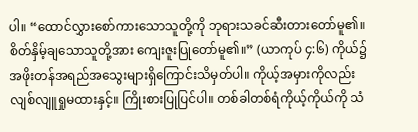ပါ။ “ထောင်လွှားစော်ကားသောသူတို့ကို ဘုရားသခင်ဆီးတားတော်မူ၏။ စိတ်နှိမ့်ချသောသူတို့အား ကျေးဇူးပြုတော်မူ၏။” (ယာကုပ် ၄:၆) ကိုယ်၌အဖိုးတန်အရည်အသွေးများရှိကြောင်းသိမှတ်ပါ။ ကိုယ့်အမှားကိုလည်းလျစ်လျူရှုမထားနှင့်။ ကြိုးစားပြုပြင်ပါ။ တစ်ခါတစ်ရံကိုယ့်ကိုယ်ကို သံ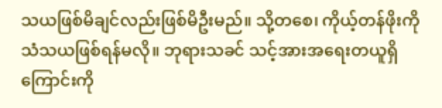သယဖြစ်မိချင်လည်းဖြစ်မိဦးမည်။ သို့တစေ၊ ကိုယ့်တန်ဖိုးကို သံသယဖြစ်ရန်မလို။ ဘုရားသခင် သင့်အားအရေးတယူရှိကြောင်းကို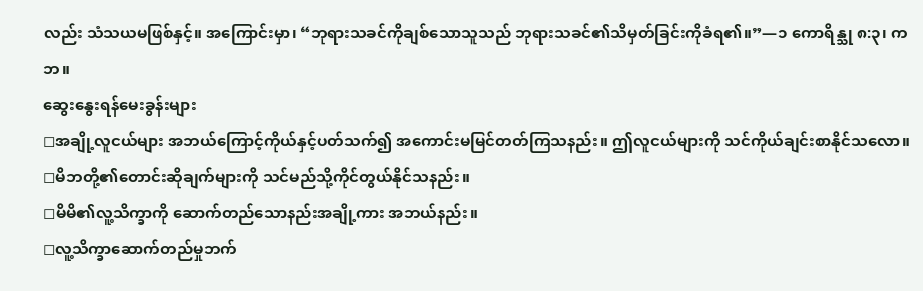လည်း သံသယမဖြစ်နှင့်။ အကြောင်းမှာ၊ “ဘုရားသခင်ကိုချစ်သောသူသည် ဘုရားသခင်၏သိမှတ်ခြင်းကိုခံရ၏။”—၁ ကောရိန္သု ၈:၃၊ ကဘ။
ဆွေးနွေးရန်မေးခွန်းများ
◻အချို့လူငယ်များ အဘယ်ကြောင့်ကိုယ်နှင့်ပတ်သက်၍ အကောင်းမမြင်တတ်ကြသနည်း။ ဤလူငယ်များကို သင်ကိုယ်ချင်းစာနိုင်သလော။
◻မိဘတို့၏တောင်းဆိုချက်များကို သင်မည်သို့ကိုင်တွယ်နိုင်သနည်း။
◻မိမိ၏လူ့သိက္ခာကို ဆောက်တည်သောနည်းအချို့ကား အဘယ်နည်း။
◻လူ့သိက္ခာဆောက်တည်မှုဘက်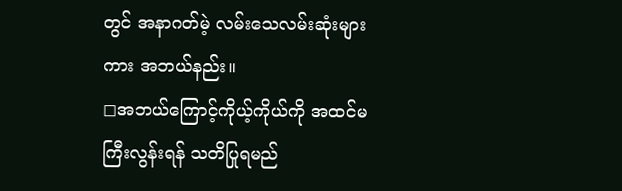တွင် အနာဂတ်မဲ့ လမ်းသေလမ်းဆုံးများကား အဘယ်နည်း။
◻အဘယ်ကြောင့်ကိုယ့်ကိုယ်ကို အထင်မကြီးလွန်းရန် သတိပြုရမည်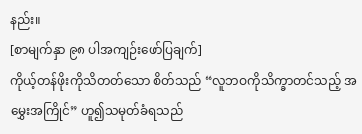နည်း။
[စာမျက်နှာ ၉၈ ပါအကျဉ်းဖော်ပြချက်]
ကိုယ့်တန်ဖိုးကိုသိတတ်သော စိတ်သည် “လူဘဝကိုသိက္ခာတင်သည့် အမွှေးအကြိုင်” ဟူ၍သမုတ်ခံရသည်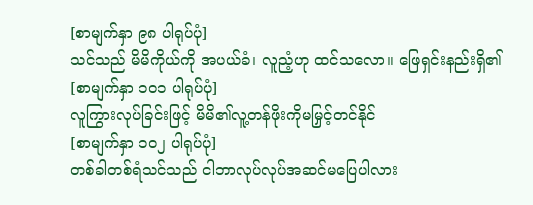[စာမျက်နှာ ၉၈ ပါရုပ်ပုံ]
သင်သည် မိမိကိုယ်ကို အပယ်ခံ၊ လူညံ့ဟု ထင်သလော။ ဖြေရှင်းနည်းရှိ၏
[စာမျက်နှာ ၁၀၁ ပါရုပ်ပုံ]
လူကြွားလုပ်ခြင်းဖြင့် မိမိ၏လူ့တန်ဖိုးကိုမမြှင့်တင်နိုင်
[စာမျက်နှာ ၁၀၂ ပါရုပ်ပုံ]
တစ်ခါတစ်ရံသင်သည် ငါဘာလုပ်လုပ်အဆင်မပြေပါလား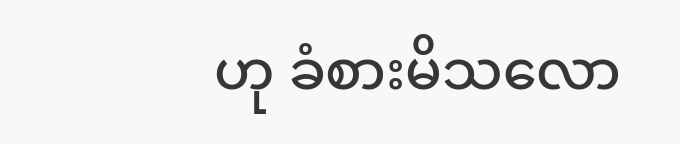ဟု ခံစားမိသလော